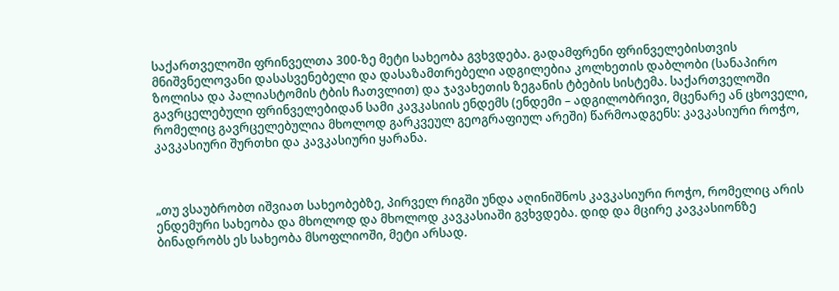საქართველოში ფრინველთა 300-ზე მეტი სახეობა გვხვდება. გადამფრენი ფრინველებისთვის მნიშვნელოვანი დასასვენებელი და დასაზამთრებელი ადგილებია კოლხეთის დაბლობი (სანაპირო ზოლისა და პალიასტომის ტბის ჩათვლით) და ჯავახეთის ზეგანის ტბების სისტემა. საქართველოში გავრცელებული ფრინველებიდან სამი კავკასიის ენდემს (ენდემი – ადგილობრივი, მცენარე ან ცხოველი, რომელიც გავრცელებულია მხოლოდ გარკვეულ გეოგრაფიულ არეში) წარმოადგენს: კავკასიური როჭო, კავკასიური შურთხი და კავკასიური ყარანა.



„თუ ვსაუბრობთ იშვიათ სახეობებზე, პირველ რიგში უნდა აღინიშნოს კავკასიური როჭო, რომელიც არის ენდემური სახეობა და მხოლოდ და მხოლოდ კავკასიაში გვხვდება. დიდ და მცირე კავკასიონზე ბინადრობს ეს სახეობა მსოფლიოში, მეტი არსად.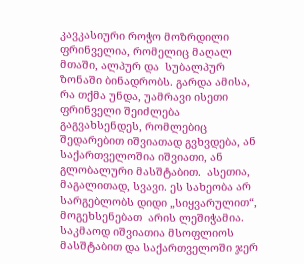კავკასიური როჭო მოზრდილი ფრინველია, რომელიც მაღალ მთაში, ალპურ და  სუბალპურ ზონაში ბინადრობს. გარდა ამისა, რა თქმა უნდა, უამრავი ისეთი ფრინველი შეიძლება გაგვახსენდეს, რომლებიც შედარებით იშვიათად გვხვდება, ან საქართველოშია იშვიათი, ან გლობალური მასშტაბით.  ასეთია, მაგალითად, სვავი. ეს სახეობა არ სარგებლობს დიდი „სიყვარულით“, მოგეხსენებათ  არის ლეშიჭამია.  საკმაოდ იშვიათია მსოფლიოს მასშტაბით და საქართველოში ჯერ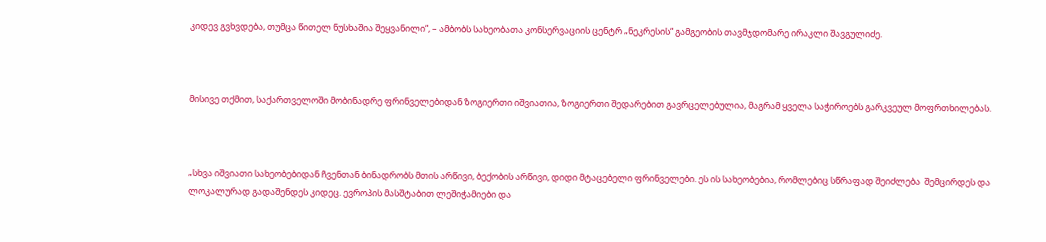კიდევ გვხვდება, თუმცა წითელ ნუსხაშია შეყვანილი“, – ამბობს სახეობათა კონსერვაციის ცენტრ „ნეკრესის“ გამგეობის თავმჯდომარე ირაკლი შავგულიძე.



მისივე თქმით, საქართველოში მობინადრე ფრინველებიდან ზოგიერთი იშვიათია, ზოგიერთი შედარებით გავრცელებულია, მაგრამ ყველა საჭიროებს გარკვეულ მოფრთხილებას.



„სხვა იშვიათი სახეობებიდან ჩვენთან ბინადრობს მთის არწივი, ბექობის არწივი, დიდი მტაცებელი ფრინველები. ეს ის სახეობებია, რომლებიც სწრაფად შეიძლება  შემცირდეს და ლოკალურად გადაშენდეს კიდეც. ევროპის მასშტაბით ლეშიჭამიები და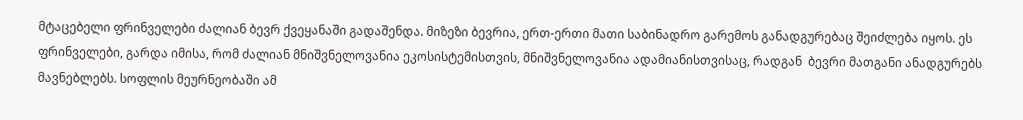მტაცებელი ფრინველები ძალიან ბევრ ქვეყანაში გადაშენდა. მიზეზი ბევრია, ერთ-ერთი მათი საბინადრო გარემოს განადგურებაც შეიძლება იყოს. ეს ფრინველები, გარდა იმისა, რომ ძალიან მნიშვნელოვანია ეკოსისტემისთვის, მნიშვნელოვანია ადამიანისთვისაც, რადგან  ბევრი მათგანი ანადგურებს მავნებლებს. სოფლის მეურნეობაში ამ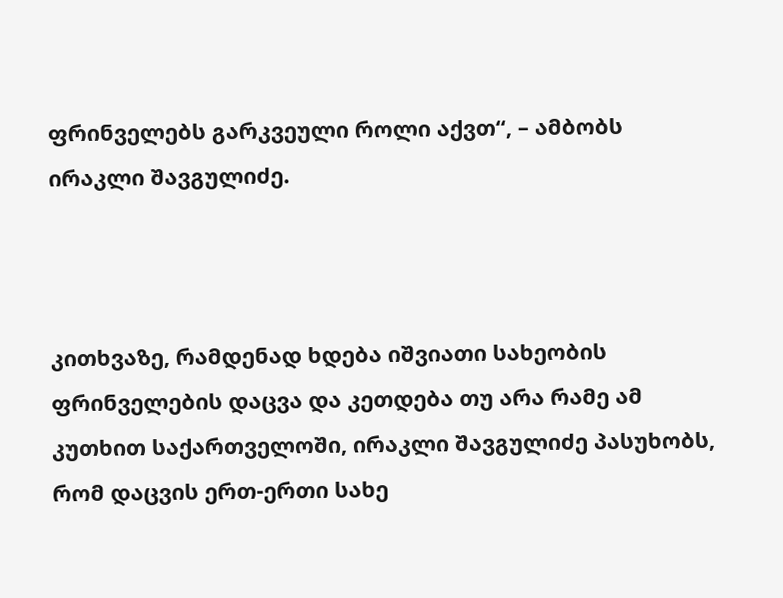ფრინველებს გარკვეული როლი აქვთ“, – ამბობს ირაკლი შავგულიძე.



კითხვაზე, რამდენად ხდება იშვიათი სახეობის ფრინველების დაცვა და კეთდება თუ არა რამე ამ კუთხით საქართველოში, ირაკლი შავგულიძე პასუხობს, რომ დაცვის ერთ-ერთი სახე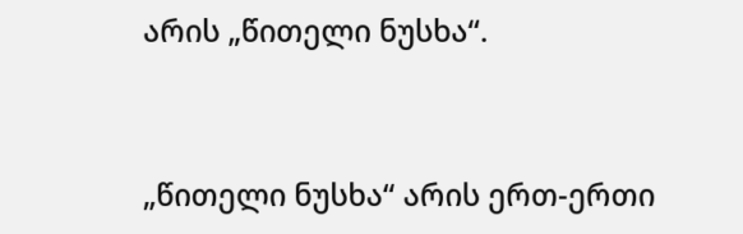არის „წითელი ნუსხა“.



„წითელი ნუსხა“ არის ერთ-ერთი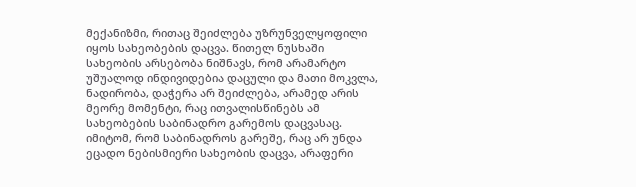მექანიზმი, რითაც შეიძლება უზრუნველყოფილი იყოს სახეობების დაცვა. წითელ ნუსხაში სახეობის არსებობა ნიშნავს, რომ არამარტო უშუალოდ ინდივიდებია დაცული და მათი მოკვლა, ნადირობა, დაჭერა არ შეიძლება, არამედ არის მეორე მომენტი, რაც ითვალისწინებს ამ სახეობების საბინადრო გარემოს დაცვასაც. იმიტომ, რომ საბინადროს გარეშე, რაც არ უნდა  ეცადო ნებისმიერი სახეობის დაცვა, არაფერი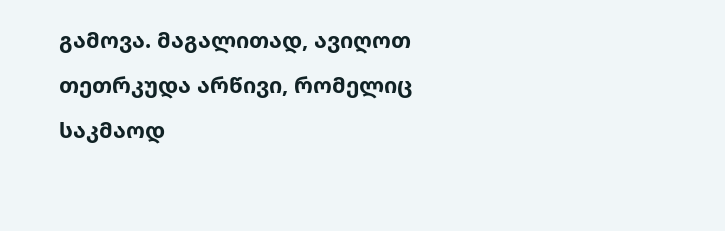გამოვა. მაგალითად, ავიღოთ თეთრკუდა არწივი, რომელიც საკმაოდ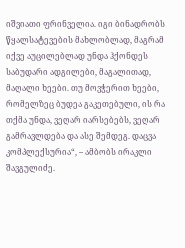იშვიათი ფრინველია. იგი ბინადრობს წყალსატევების მახლობლად, მაგრამ  იქვე აუცილებლად უნდა ჰქონდეს საბუდარი ადგილები, მაგალითად, მაღალი ხეები. თუ მოვჭერით ხეები, რომელზეც ბუდეა გაკეთებული, ის რა თქმა უნდა, ვეღარ იარსებებს, ვეღარ გამრავლდება და ასე შემდეგ. დაცვა კომპლექსურია“, – ამბობს ირაკლი შავგულიძე.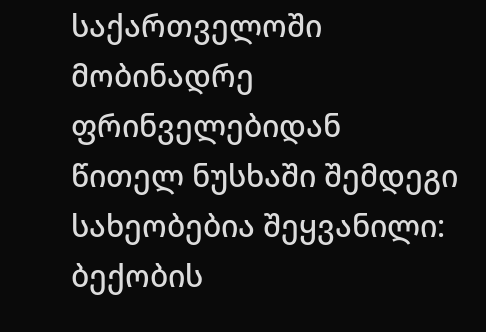საქართველოში მობინადრე ფრინველებიდან წითელ ნუსხაში შემდეგი სახეობებია შეყვანილი: ბექობის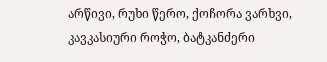არწივი, რუხი წერო, ქოჩორა ვარხვი, კავკასიური როჭო, ბატკანძერი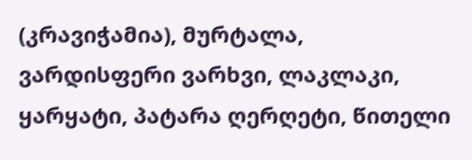(კრავიჭამია), მურტალა, ვარდისფერი ვარხვი, ლაკლაკი, ყარყატი, პატარა ღერღეტი, წითელი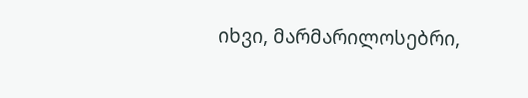იხვი, მარმარილოსებრი,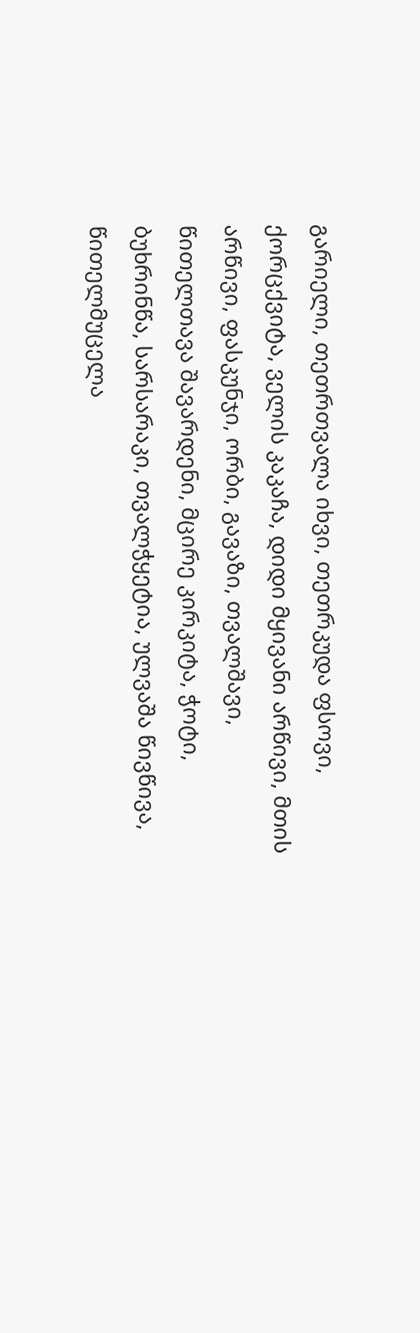გარიელი, თეთრთვალა იხვი, თეთრკუდა ფსოვი, ქორცქვიტა, ველის კაკაჩა, დიდი მყივანი არწივი, მთის არწივი, ფასკუნჯი, ორბი, გავაზი, თვალშავი, წითელთავა შავარდენი, მცირე კირკიტა, ჭოტი, ბუხრინწა, სარსარაკი, თვალჭყეტია, ულვაშა წივწივა, წითელმუცელა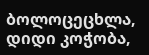ბოლოცეცხლა, დიდი კოჭობა,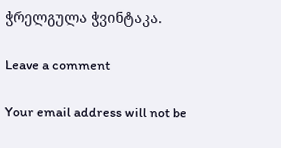ჭრელგულა ჭვინტაკა.

Leave a comment

Your email address will not be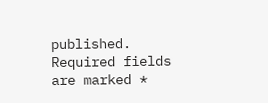published. Required fields are marked *